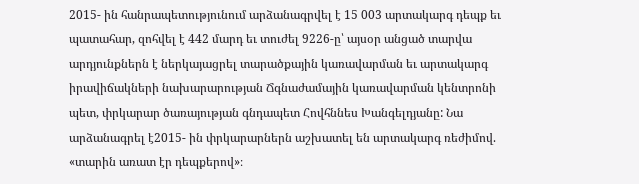2015- ին հանրապետությունում արձանագրվել է 15 003 արտակարգ դեպք եւ պատահար, զոհվել է 442 մարդ եւ տուժել 9226-ը՝ այսօր անցած տարվա արդյունքներն է ներկայացրել տարածքային կառավարման եւ արտակարգ իրավիճակների նախարարության Ճգնաժամային կառավարման կենտրոնի պետ, փրկարար ծառայության գնդապետ Հովհննես Խանգելդյանը: Նա արձանագրել է2015- ին փրկարարներն աշխատել են արտակարգ ռեժիմով. «տարին առատ էր դեպքերով»։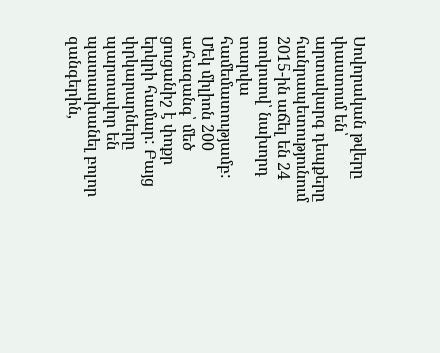Սովորական թվերը փաստում են՝ արտակարգ դեպքերը հանրապետությունում 2015-ին աճել են 24 տոկոսով՝ նախորդ տարվա համեմատությամբ: Մեկ միլիոն 200 ահազանգ՝ մեծ ցուցանիշ է փոքր երկրի համար: Բայց փրկարարները պարտավոր են պատասխանել բոլոր զանգերին,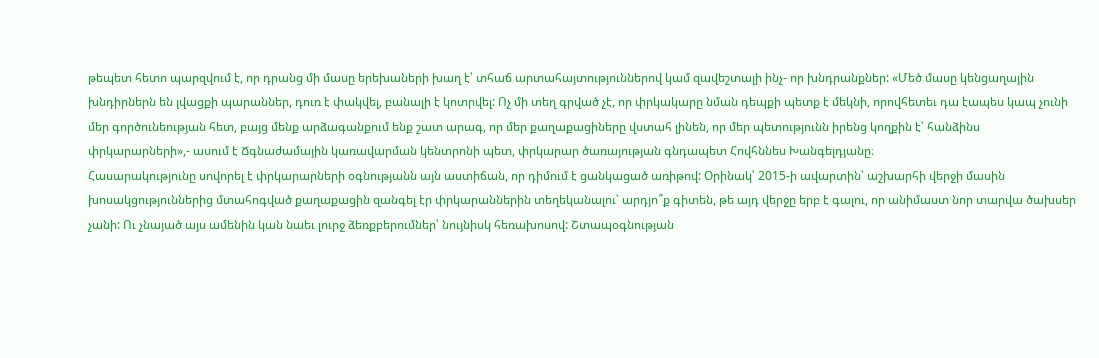թեպետ հետո պարզվում է, որ դրանց մի մասը երեխաների խաղ է՝ տհաճ արտահայտություններով կամ զավեշտալի ինչ- որ խնդրանքներ: «Մեծ մասը կենցաղային խնդիրներն են լվացքի պարաններ, դուռ է փակվել, բանալի է կոտրվել: Ոչ մի տեղ գրված չէ, որ փրկակարը նման դեպքի պետք է մեկնի, որովհետեւ դա էապես կապ չունի մեր գործունեության հետ, բայց մենք արձագանքում ենք շատ արագ, որ մեր քաղաքացիները վստահ լինեն, որ մեր պետությունն իրենց կողքին է՝ հանձինս փրկարարների»,- ասում է Ճգնաժամային կառավարման կենտրոնի պետ, փրկարար ծառայության գնդապետ Հովհննես Խանգելդյանը։
Հասարակությունը սովորել է փրկարարների օգնությանն այն աստիճան, որ դիմում է ցանկացած առիթով: Օրինակ՝ 2015-ի ավարտին՝ աշխարհի վերջի մասին խոսակցություններից մտահոգված քաղաքացին զանգել էր փրկարաններին տեղեկանալու՝ արդյո՞ք գիտեն, թե այդ վերջը երբ է գալու, որ անիմաստ նոր տարվա ծախսեր չանի: Ու չնայած այս ամենին կան նաեւ լուրջ ձեռքբերումներ՝ նույնիսկ հեռախոսով: Շտապօգնության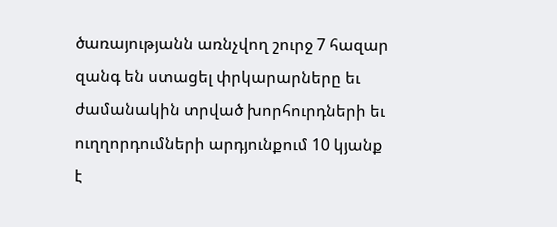ծառայությանն առնչվող շուրջ 7 հազար զանգ են ստացել փրկարարները եւ ժամանակին տրված խորհուրդների եւ ուղղորդումների արդյունքում 10 կյանք է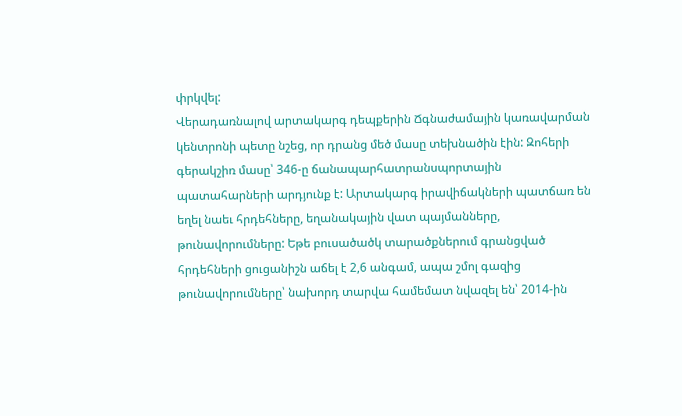փրկվել:
Վերադառնալով արտակարգ դեպքերին Ճգնաժամային կառավարման կենտրոնի պետը նշեց, որ դրանց մեծ մասը տեխնածին էին: Զոհերի գերակշիռ մասը՝ 346-ը ճանապարհատրանսպորտային պատահարների արդյունք է: Արտակարգ իրավիճակների պատճառ են եղել նաեւ հրդեհները, եղանակային վատ պայմանները, թունավորումները: Եթե բուսածածկ տարածքներում գրանցված հրդեհների ցուցանիշն աճել է 2,6 անգամ, ապա շմոլ գազից թունավորումները՝ նախորդ տարվա համեմատ նվազել են՝ 2014-ին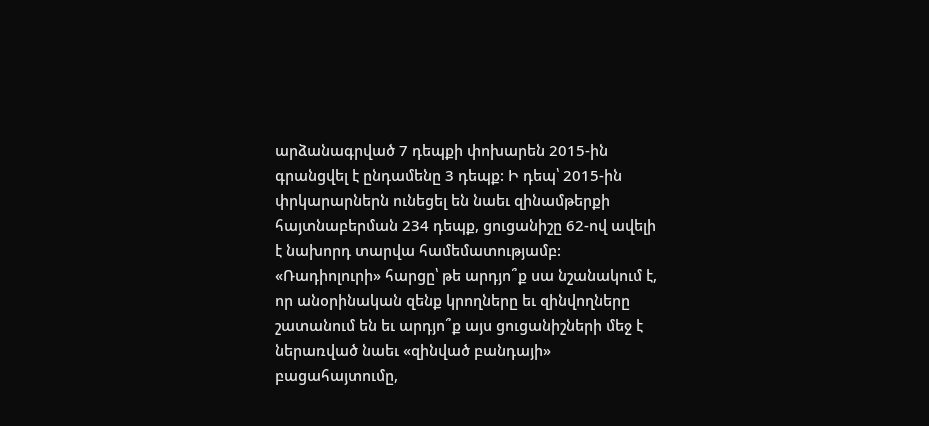արձանագրված 7 դեպքի փոխարեն 2015-ին գրանցվել է ընդամենը 3 դեպք: Ի դեպ՝ 2015-ին փրկարարներն ունեցել են նաեւ զինամթերքի հայտնաբերման 234 դեպք, ցուցանիշը 62-ով ավելի է նախորդ տարվա համեմատությամբ:
«Ռադիոլուրի» հարցը՝ թե արդյո՞ք սա նշանակում է, որ անօրինական զենք կրողները եւ զինվողները շատանում են եւ արդյո՞ք այս ցուցանիշների մեջ է ներառված նաեւ «զինված բանդայի» բացահայտումը,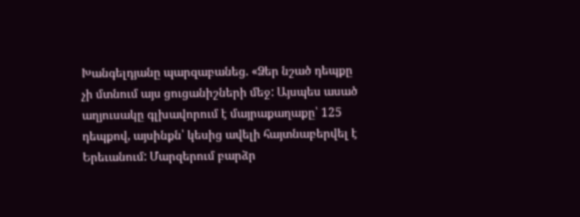Խանգելդյանը պարզաբանեց. «Ձեր նշած դեպքը չի մտնում այս ցուցանիշների մեջ: Այսպես ասած աղյուսակը գլխավորում է մայրաքաղաքը՝ 125 դեպքով, այսինքն՝ կեսից ավելի հայտնաբերվել է Երեւանում: Մարզերում բարձր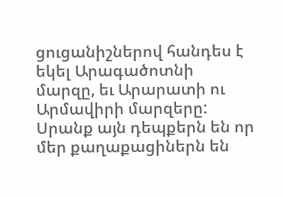ցուցանիշներով հանդես է եկել Արագածոտնի մարզը, եւ Արարատի ու Արմավիրի մարզերը: Սրանք այն դեպքերն են որ մեր քաղաքացիներն են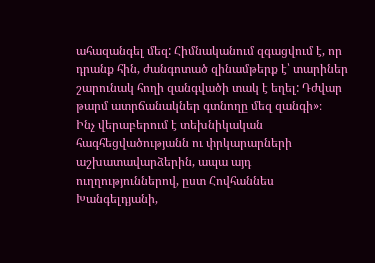ահազանգել մեզ: Հիմնականում զգացվում է, որ դրանք հին, ժանգոտած զինամթերք է՝ տարիներ շարունակ հողի զանգվածի տակ է եղել: Դժվար թարմ ատրճանակներ գտնողը մեզ զանգի»։
Ինչ վերաբերում է տեխնիկական հագհեցվածությանն ու փրկարարների աշխատավարձերին, ապա այդ ուղղություններով, ըստ Հովհաննես Խանգելդյանի,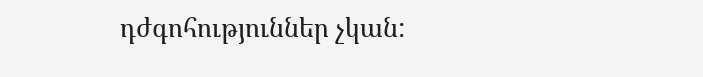դժգոհություններ չկան: